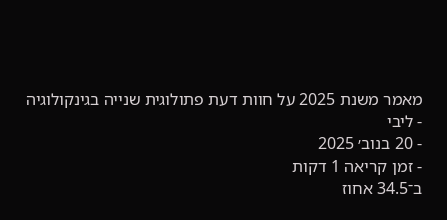מאמר משנת 2025 על חוות דעת פתולוגית שנייה בגינקולוגיה
- ליבי
- 20 בנוב׳ 2025
- זמן קריאה 1 דקות
ב־34.5 אחוז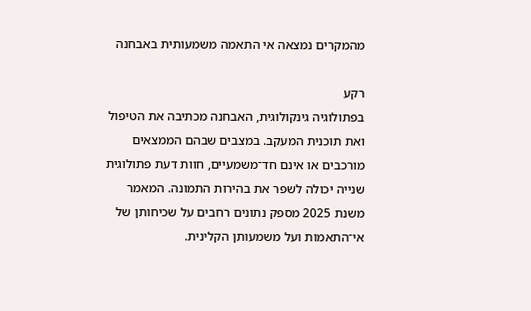מהמקרים נמצאה אי התאמה משמעותית באבחנה

רקע
בפתולוגיה גינקולוגית, האבחנה מכתיבה את הטיפול ואת תוכנית המעקב. במצבים שבהם הממצאים מורכבים או אינם חד־משמעיים, חוות דעת פתולוגית שנייה יכולה לשפר את בהירות התמונה. המאמר משנת 2025 מספק נתונים רחבים על שכיחותן של אי־התאמות ועל משמעותן הקלינית.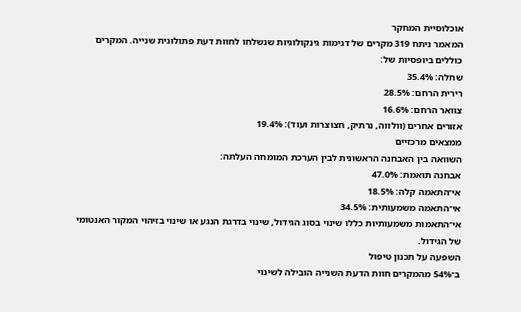אוכלוסיית המחקר
המאמר ניתח 319 מקרים של דגימות גינקולוגיות שנשלחו לחוות דעת פתולוגית שנייה. המקרים כוללים ביופסיות של:
שחלה: 35.4%
רירית הרחם: 28.5%
צוואר הרחם: 16.6%
אזורים אחרים (וולווה, נרתיק, חצוצרות ועוד): 19.4%
ממצאים מרכזיים
השוואה בין האבחנה הראשונית לבין הערכת המומחה העלתה:
אבחנה תואמת: 47.0%
אי־התאמה קלה: 18.5%
אי־התאמה משמעותית: 34.5%
אי־התאמות משמעותיות כללו שינוי בסוג הגידול, שינוי בדרגת הנגע או שינוי בזיהוי המקור האנטומי של הגידול.
השפעה על תכנון טיפול
ב־54% מהמקרים חוות הדעת השנייה הובילה לשינוי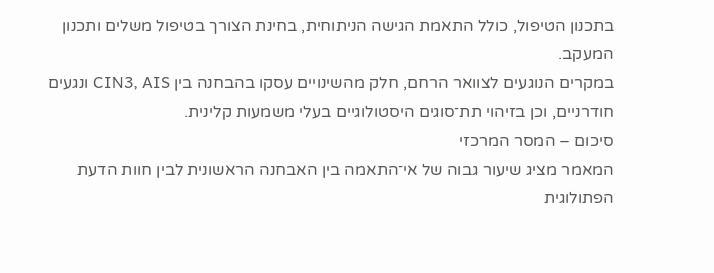בתכנון הטיפול, כולל התאמת הגישה הניתוחית, בחינת הצורך בטיפול משלים ותכנון המעקב.
במקרים הנוגעים לצוואר הרחם, חלק מהשינויים עסקו בהבחנה בין CIN3, AIS ונגעים חודרניים, וכן בזיהוי תת־סוגים היסטולוגיים בעלי משמעות קלינית.
סיכום – המסר המרכזי
המאמר מציג שיעור גבוה של אי־התאמה בין האבחנה הראשונית לבין חוות הדעת הפתולוגית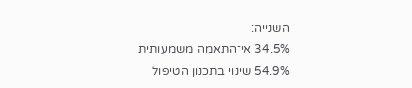השנייה:
34.5% אי־התאמה משמעותית
54.9% שינוי בתכנון הטיפול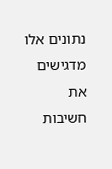נתונים אלו מדגישים את חשיבות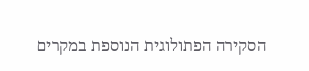הסקירה הפתולוגית הנוספת במקרים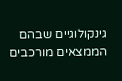גינקולוגיים שבהם הממצאים מורכבים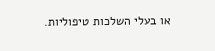או בעלי השלכות טיפוליות.